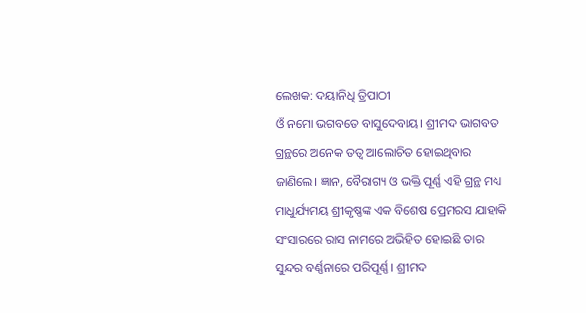ଲେଖକ: ଦୟାନିଧି ତ୍ରିପାଠୀ
ଓଁ ନମୋ ଭଗବତେ ବାସୁଦେବାୟ। ଶ୍ରୀମଦ ଭାଗବତ ଗ୍ରନ୍ଥରେ ଅନେକ ତତ୍ୱ ଆଲୋଚିତ ହୋଇଥିବାର ଜାଣିଲେ। ଜ୍ଞାନ, ବୈରାଗ୍ୟ ଓ ଭକ୍ତି ପୂର୍ଣ୍ଣ ଏହି ଗ୍ରନ୍ଥ ମଧ୍ୟ ମାଧୁର୍ଯ୍ୟମୟ ଶ୍ରୀକୃଷ୍ଣଙ୍କ ଏକ ବିଶେଷ ପ୍ରେମରସ ଯାହାକି ସଂସାରରେ ରାସ ନାମରେ ଅଭିହିତ ହୋଇଛି ତାର ସୁନ୍ଦର ବର୍ଣ୍ଣନାରେ ପରିପୂର୍ଣ୍ଣ। ଶ୍ରୀମଦ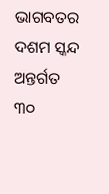ଭାଗବତର ଦଶମ ସ୍କନ୍ଦ ଅନ୍ତର୍ଗତ ୩୦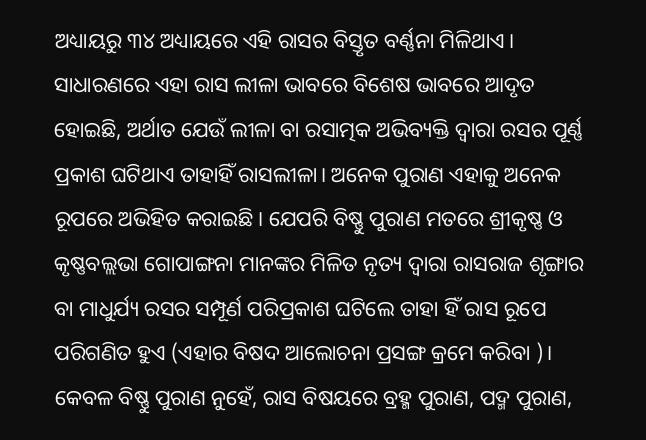ଅଧ୍ୟାୟରୁ ୩୪ ଅଧ୍ୟାୟରେ ଏହି ରାସର ବିସ୍ତୃତ ବର୍ଣ୍ଣନା ମିଳିଥାଏ।
ସାଧାରଣରେ ଏହା ରାସ ଲୀଳା ଭାବରେ ବିଶେଷ ଭାବରେ ଆଦୃତ ହୋଇଛି, ଅର୍ଥାତ ଯେଉଁ ଲୀଳା ବା ରସାତ୍ମକ ଅଭିବ୍ୟକ୍ତି ଦ୍ୱାରା ରସର ପୂର୍ଣ୍ଣ ପ୍ରକାଶ ଘଟିଥାଏ ତାହାହିଁ ରାସଲୀଳା। ଅନେକ ପୁରାଣ ଏହାକୁ ଅନେକ ରୂପରେ ଅଭିହିତ କରାଇଛି। ଯେପରି ବିଷ୍ଣୁ ପୁରାଣ ମତରେ ଶ୍ରୀକୃଷ୍ଣ ଓ କୃଷ୍ଣବଲ୍ଲଭା ଗୋପାଙ୍ଗନା ମାନଙ୍କର ମିଳିତ ନୃତ୍ୟ ଦ୍ୱାରା ରାସରାଜ ଶୃଙ୍ଗାର ବା ମାଧୁର୍ଯ୍ୟ ରସର ସମ୍ପୂର୍ଣ ପରିପ୍ରକାଶ ଘଟିଲେ ତାହା ହିଁ ରାସ ରୂପେ ପରିଗଣିତ ହୁଏ (ଏହାର ବିଷଦ ଆଲୋଚନା ପ୍ରସଙ୍ଗ କ୍ରମେ କରିବା )।
କେବଳ ବିଷ୍ଣୁ ପୁରାଣ ନୁହେଁ, ରାସ ବିଷୟରେ ବ୍ରହ୍ମ ପୁରାଣ, ପଦ୍ମ ପୁରାଣ,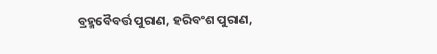ବ୍ରହ୍ମବୈବର୍ତ୍ତ ପୁରାଣ, ହରିବଂଶ ପୁରାଣ,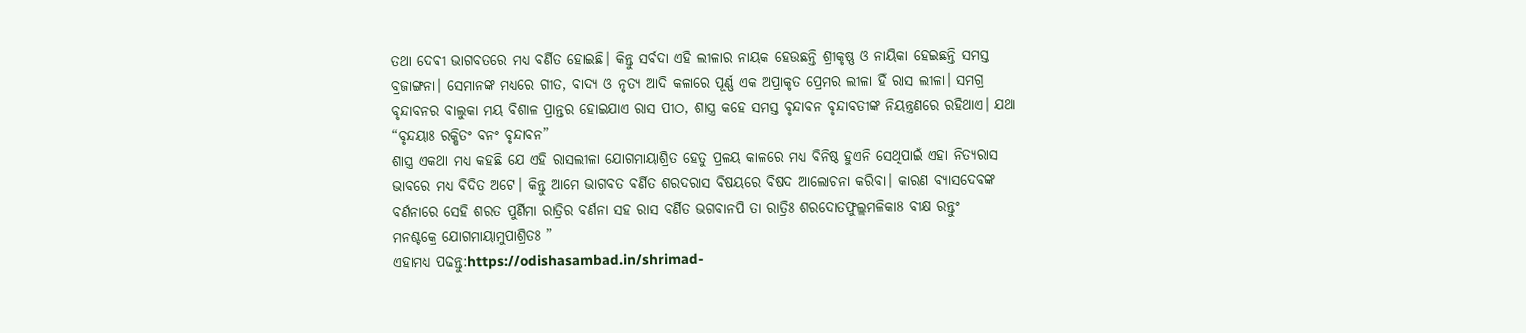ତଥା ଦେଵୀ ଭାଗବତରେ ମଧ୍ୟ ବର୍ଣିତ ହୋଇଛି। କିନ୍ତୁ ସର୍ବଦା ଏହି ଲୀଳାର ନାୟକ ହେଉଛନ୍ତି ଶ୍ରୀକୃଷ୍ଣ ଓ ନାୟିକା ହେଇଛନ୍ତି ସମସ୍ତ ବ୍ରଜାଙ୍ଗନା। ସେମାନଙ୍କ ମଧ୍ୟରେ ଗୀତ, ବାଦ୍ୟ ଓ ନୃତ୍ୟ ଆଦି କଳାରେ ପୂର୍ଣ୍ଣ ଏକ ଅପ୍ରାକୃତ ପ୍ରେମର ଲୀଳା ହିଁ ରାସ ଲୀଳା। ସମଗ୍ର ବୃନ୍ଦାବନର ବାଲୁକା ମୟ ବିଶାଳ ପ୍ରାନ୍ତର ହୋଇଯାଏ ରାସ ପୀଠ, ଶାସ୍ତ୍ର କହେ ସମସ୍ତ ବୃନ୍ଦାବନ ବୃନ୍ଦାବତୀଙ୍କ ନିୟନ୍ତ୍ରଣରେ ରହିଥାଏ। ଯଥା
“ବୃନ୍ଦୟାଃ ରକ୍ଷିତଂ ବନଂ ବୃନ୍ଦାବନ”
ଶାସ୍ତ୍ର ଏକଥା ମଧ୍ୟ କହଛି ଯେ ଏହି ରାସଲୀଳା ଯୋଗମାୟାଶ୍ରିତ ହେତୁ ପ୍ରଳୟ କାଳରେ ମଧ୍ୟ ବିନିଷ୍ଠ ହୁଏନି ସେଥିପାଇଁ ଏହା ନିତ୍ୟରାସ ଭାବରେ ମଧ୍ୟ ବିଦିତ ଅଟେ। କିନ୍ତୁ ଆମେ ଭାଗବତ ବର୍ଣିତ ଶରଦରାସ ବିଷୟରେ ବିଷଦ ଆଲୋଚନା କରିବା। କାରଣ ବ୍ୟାସଦେବଙ୍କ ବର୍ଣନାରେ ସେହି ଶରତ ପୁର୍ଣିମା ରାତ୍ରିର ବର୍ଣନା ସହ ରାସ ବର୍ଣିତ ଭଗବାନପି ତା ରାତ୍ରିଃ ଶରଦୋତଫୁଲ୍ଲମଳିକା8 ବୀକ୍ଷ ରନ୍ତୁଂ
ମନଶ୍ଚକ୍ରେ ଯୋଗମାୟାମୁପାଶ୍ରିତଃ ”
ଏହାମଧ୍ୟ ପଢନ୍ତୁ:https://odishasambad.in/shrimad-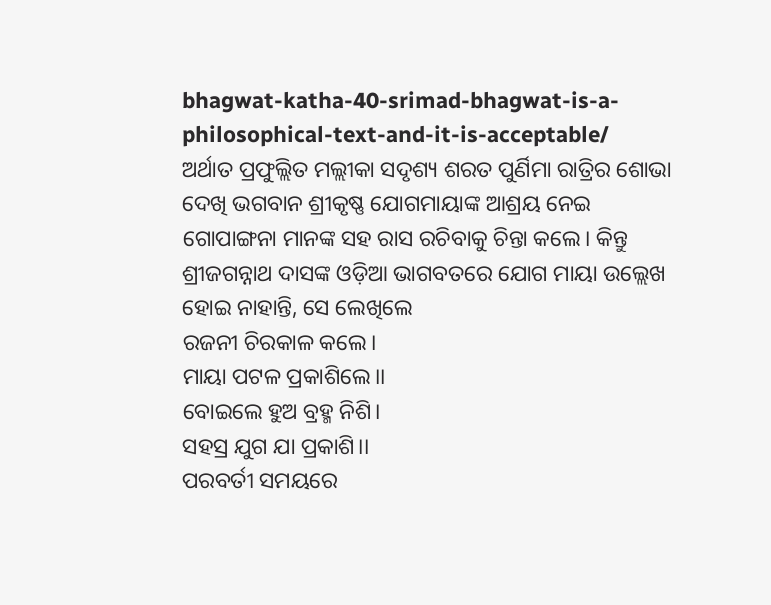bhagwat-katha-40-srimad-bhagwat-is-a-philosophical-text-and-it-is-acceptable/
ଅର୍ଥାତ ପ୍ରଫୁଲ୍ଲିତ ମଲ୍ଲୀକା ସଦୃଶ୍ୟ ଶରତ ପୁର୍ଣିମା ରାତ୍ରିର ଶୋଭା ଦେଖି ଭଗବାନ ଶ୍ରୀକୃଷ୍ଣ ଯୋଗମାୟାଙ୍କ ଆଶ୍ରୟ ନେଇ ଗୋପାଙ୍ଗନା ମାନଙ୍କ ସହ ରାସ ରଚିବାକୁ ଚିନ୍ତା କଲେ। କିନ୍ତୁ ଶ୍ରୀଜଗନ୍ନାଥ ଦାସଙ୍କ ଓଡ଼ିଆ ଭାଗବତରେ ଯୋଗ ମାୟା ଉଲ୍ଲେଖ ହୋଇ ନାହାନ୍ତି, ସେ ଲେଖିଲେ
ରଜନୀ ଚିରକାଳ କଲେ।
ମାୟା ପଟଳ ପ୍ରକାଶିଲେ।।
ବୋଇଲେ ହୁଅ ବ୍ରହ୍ମ ନିଶି।
ସହସ୍ର ଯୁଗ ଯା ପ୍ରକାଶି।।
ପରବର୍ତୀ ସମୟରେ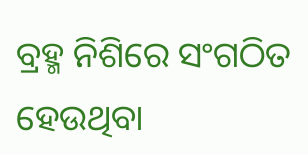ବ୍ରହ୍ମ ନିଶିରେ ସଂଗଠିତ ହେଉଥିବା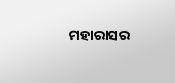ମହାରାସର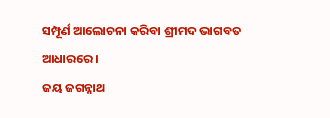ସମ୍ପୂର୍ଣ ଆଲୋଚନା କରିବା ଶ୍ରୀମଦ ଭାଗବତ ଆଧାରରେ ।
ଜୟ ଜଗନ୍ନାଥ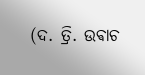(ଦ. ତ୍ରି. ଉଵାଚ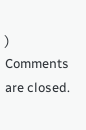)
Comments are closed.